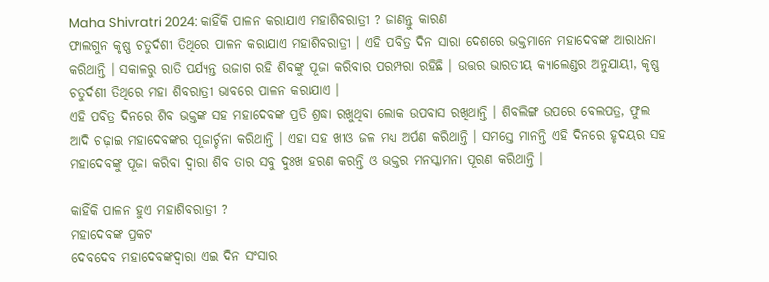Maha Shivratri 2024: କାହିଁକି ପାଳନ କରାଯାଏ ମହାଶିବରାତ୍ରୀ ? ଜାଣନ୍ତୁ କାରଣ
ଫାଲଗୁନ କୃଷ୍ଣ ଚତୁର୍ଦଶୀ ତିଥିରେ ପାଳନ କରାଯାଏ ମହାଶିବରାତ୍ରୀ । ଏହି ପବିତ୍ର ଦିନ ସାରା ଦେଶରେ ଭକ୍ତମାନେ ମହାଦେବଙ୍କ ଆରାଧନା କରିଥାନ୍ତି । ସକାଳରୁ ରାତି ପର୍ଯ୍ୟନ୍ତ ଉଜାଗ ରହି ଶିବଙ୍କୁ ପୂଜା କରିବାର ପରମ୍ପରା ରହିଛି । ଉତ୍ତର ଭାରତୀୟ କ୍ୟାଲେଣ୍ଡର ଅନୁଯାୟୀ, କୃଷ୍ଣ ଚତୁର୍ଦଶୀ ତିଥିରେ ମହା ଶିବରାତ୍ରୀ ଭାବରେ ପାଳନ କରାଯାଏ ।
ଏହି ପବିତ୍ର ଦିନରେ ଶିବ ଭକ୍ତଙ୍କ ସହ ମହାଦେବଙ୍କ ପ୍ରତି ଶ୍ରଦ୍ଧା ରଖୁଥିବା ଲୋକ ଉପବାସ ରଖିଥାନ୍ତି । ଶିବଲିଙ୍ଗ ଉପରେ ବେଲପତ୍ର, ଫୁଲ ଆଦି ଚଢ଼ାଇ ମହାଦେବଙ୍କର ପୂଜାର୍ଚ୍ଚନା କରିଥାନ୍ତି । ଏହା ସହ ଖୀଓ ଜଳ ମଧ୍ୟ ଅର୍ପଣ କରିଥାନ୍ତି । ସମସ୍ତେ ମାନନ୍ତି ଏହି ଦିନରେ ହୃଦୟର ସହ ମହାଦେବଙ୍କୁ ପୂଜା କରିବା ଦ୍ୱାରା ଶିବ ତାର ସବୁ ଦୁଃଖ ହରଣ କରନ୍ତି ଓ ଭକ୍ତର ମନସ୍କାମନା ପୂରଣ କରିଥାନ୍ତି ।

କାହିଁକି ପାଳନ ହୁଏ ମହାଶିବରାତ୍ରୀ ?
ମହାଦେବଙ୍କ ପ୍ରକଟ
ଦେବଦେବ ମହାଦେବଙ୍କଦ୍ୱାରା ଏଇ ଦିନ ସଂସାର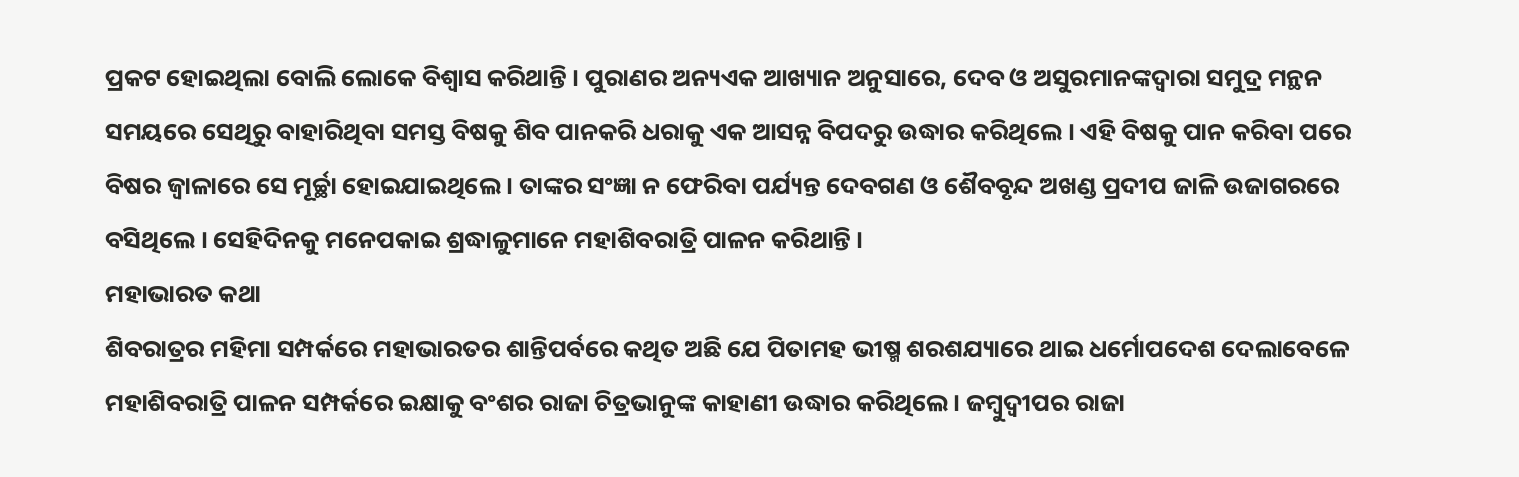ପ୍ରକଟ ହୋଇଥିଲା ବୋଲି ଲୋକେ ବିଶ୍ୱାସ କରିଥାନ୍ତି । ପୁରାଣର ଅନ୍ୟଏକ ଆଖ୍ୟାନ ଅନୁସାରେ, ଦେବ ଓ ଅସୁରମାନଙ୍କଦ୍ୱାରା ସମୁଦ୍ର ମନ୍ଥନ ସମୟରେ ସେଥିରୁ ବାହାରିଥିବା ସମସ୍ତ ବିଷକୁ ଶିବ ପାନକରି ଧରାକୁ ଏକ ଆସନ୍ନ ବିପଦରୁ ଉଦ୍ଧାର କରିଥିଲେ । ଏହି ବିଷକୁ ପାନ କରିବା ପରେ ବିଷର ଜ୍ୱାଳାରେ ସେ ମୂର୍ଚ୍ଛା ହୋଇଯାଇଥିଲେ । ତାଙ୍କର ସଂଜ୍ଞା ନ ଫେରିବା ପର୍ଯ୍ୟନ୍ତ ଦେବଗଣ ଓ ଶୈବବୃନ୍ଦ ଅଖଣ୍ଡ ପ୍ରଦୀପ ଜାଳି ଉଜାଗରରେ ବସିଥିଲେ । ସେହିଦିନକୁ ମନେପକାଇ ଶ୍ରଦ୍ଧାଳୁମାନେ ମହାଶିବରାତ୍ରି ପାଳନ କରିଥାନ୍ତି ।
ମହାଭାରତ କଥା
ଶିବରାତ୍ରର ମହିମା ସମ୍ପର୍କରେ ମହାଭାରତର ଶାନ୍ତିପର୍ବରେ କଥିତ ଅଛି ଯେ ପିତାମହ ଭୀଷ୍ମ ଶରଶଯ୍ୟାରେ ଥାଇ ଧର୍ମୋପଦେଶ ଦେଲାବେଳେ ମହାଶିବରାତ୍ରି ପାଳନ ସମ୍ପର୍କରେ ଇକ୍ଷାକୁ ବଂଶର ରାଜା ଚିତ୍ରଭାନୁଙ୍କ କାହାଣୀ ଉଦ୍ଧାର କରିଥିଲେ । ଜମ୍ବୁଦ୍ୱୀପର ରାଜା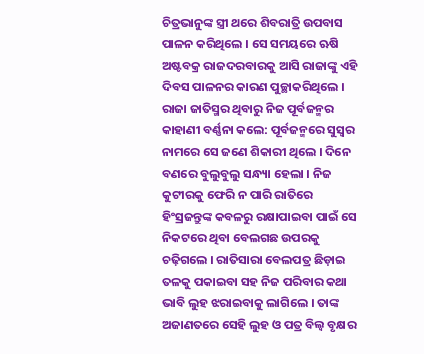ଚିତ୍ରଭାନୁଙ୍କ ସ୍ତ୍ରୀ ଥରେ ଶିବରାତ୍ରି ଉପବାସ ପାଳନ କରିଥିଲେ । ସେ ସମୟରେ ଋଷି ଅଷ୍ଟବକ୍ର ରାଜଦରବାରକୁ ଆସି ରାଜାଙ୍କୁ ଏହି ଦିବସ ପାଳନର କାରଣ ପୁଚ୍ଛାକରିଥିଲେ । ରାଜା ଜାତିସ୍ମର ଥିବାରୁ ନିଜ ପୂର୍ବଜନ୍ମର କାହାଣୀ ବର୍ଣ୍ଣନା କଲେ: ପୂର୍ବଜନ୍ମରେ ସୁସ୍ୱର ନାମରେ ସେ ଜଣେ ଶିକାରୀ ଥିଲେ । ଦିନେ ବଣରେ ବୁଲୁବୁଲୁ ସନ୍ଧ୍ୟା ହେଲା । ନିଜ କୁଟୀରକୁ ଫେରି ନ ପାରି ରାତିରେ ହିଂସ୍ରଜନ୍ତୁଙ୍କ କବଳରୁ ରକ୍ଷାପାଇବା ପାଇଁ ସେ ନିକଟରେ ଥିବା ବେଲଗଛ ଉପରକୁ ଚଢ଼ିଗଲେ । ରାତିସାରା ବେଲପତ୍ର ଛିଡ଼ାଇ ତଳକୁ ପକାଇବା ସହ ନିଜ ପରିବାର କଥା ଭାବି ଲୁହ ଝରାଇବାକୁ ଲାଗିଲେ । ତାଙ୍କ ଅଜାଣତରେ ସେହି ଲୁହ ଓ ପତ୍ର ବିଲ୍ୱ ବୃକ୍ଷର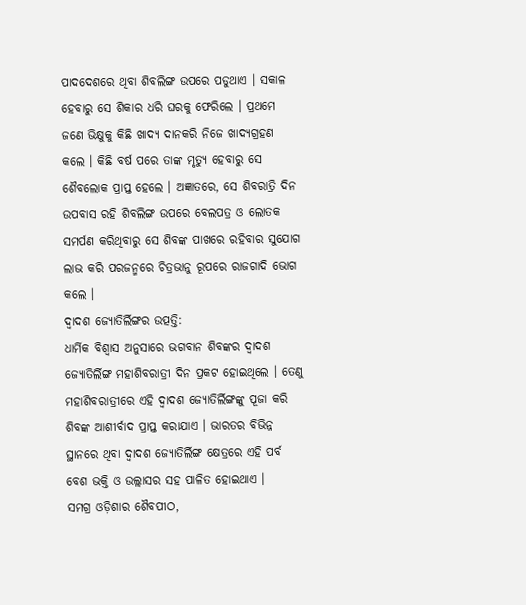ପାଦଦେଶରେ ଥିବା ଶିବଲିଙ୍ଗ ଉପରେ ପଡୁଥାଏ । ସକାଳ ହେବାରୁ ସେ ଶିକାର ଧରି ଘରକୁ ଫେରିଲେ । ପ୍ରଥମେ ଜଣେ ଭିକ୍ଷୁକୁ କିଛି ଖାଦ୍ୟ ଦାନକରି ନିଜେ ଖାଦ୍ୟଗ୍ରହଣ କଲେ । କିଛି ବର୍ଷ ପରେ ତାଙ୍କ ମୃତ୍ୟୁ ହେବାରୁ ସେ ଶୈବଲୋକ ପ୍ରାପ୍ତ ହେଲେ । ଅଜ୍ଞାତରେ, ସେ ଶିବରାତ୍ରି ଦିନ ଉପବାସ ରହି ଶିବଲିଙ୍ଗ ଉପରେ ବେଲପତ୍ର ଓ ଲୋତକ ସମର୍ପଣ କରିଥିବାରୁ ସେ ଶିବଙ୍କ ପାଖରେ ରହିବାର ସୁଯୋଗ ଲାଭ କରି ପରଜନ୍ମରେ ଚିତ୍ରଭାନୁ ରୂପରେ ରାଜଗାଦି ଭୋଗ କଲେ ।
ଦ୍ୱାଦଶ ଜ୍ୟୋତିର୍ଲିଙ୍ଗର ଉତ୍ପତ୍ତି:
ଧାର୍ମିକ ବିଶ୍ୱାସ ଅନୁସାରେ ଭଗବାନ ଶିବଙ୍କର ଦ୍ୱାଦଶ ଜ୍ୟୋତିର୍ଲିଙ୍ଗ ମହାଶିବରାତ୍ରୀ ଦିନ ପ୍ରକଟ ହୋଇଥିଲେ । ତେଣୁ ମହାଶିବରାତ୍ରୀରେ ଏହି ଦ୍ୱାଦଶ ଜ୍ୟୋତିର୍ଲିଙ୍ଗଙ୍କୁ ପୂଜା କରି ଶିବଙ୍କ ଆଶୀର୍ବାଦ ପ୍ରାପ୍ତ କରାଯାଏ । ଭାରତର ବିଭିନ୍ନ ସ୍ଥାନରେ ଥିବା ଦ୍ୱାଦଶ ଜ୍ୟୋତିର୍ଲିଙ୍ଗ କ୍ଷେତ୍ରରେ ଏହି ପର୍ବ ବେଶ ଭକ୍ତି ଓ ଉଲ୍ଲାସର ସହ ପାଳିତ ହୋଇଥାଏ ।
ସମଗ୍ର ଓଡ଼ିଶାର ଶୈବପୀଠ,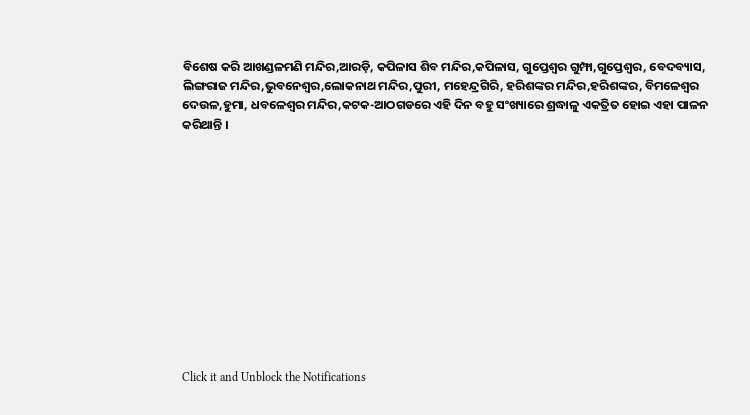ବିଶେଷ କରି ଆଖଣ୍ଡଳମଣି ମନ୍ଦିର,ଆରଡ଼ି, କପିଳାସ ଶିବ ମନ୍ଦିର,କପିଳାସ, ଗୁପ୍ତେଶ୍ୱର ଗୁମ୍ଫା,ଗୁପ୍ତେଶ୍ୱର, ବେଦବ୍ୟାସ, ଲିଙ୍ଗରାଜ ମନ୍ଦିର,ଭୁବନେଶ୍ୱର,ଲୋକନାଥ ମନ୍ଦିର,ପୁରୀ, ମହେନ୍ଦ୍ରଗିରି, ହରିଶଙ୍କର ମନ୍ଦିର,ହରିଶଙ୍କର, ବିମଳେଶ୍ୱର ଦେଉଳ,ହୁମା, ଧବଳେଶ୍ୱର ମନ୍ଦିର,କଟକ-ଆଠଗଡରେ ଏହି ଦିନ ବହୁ ସଂଖ୍ୟାରେ ଶ୍ରଦ୍ଧାଳୁ ଏକତ୍ରିତ ହୋଇ ଏହା ପାଳନ କରିଥାନ୍ତି ।












Click it and Unblock the Notifications